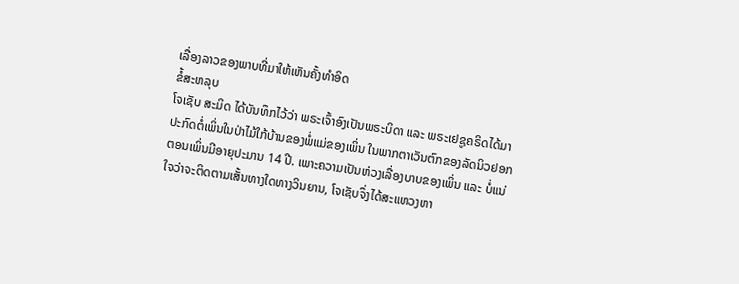ເລື່ອງລາວຂອງພາບທີ່ມາໃຫ້ເຫັນຄັ້ງທຳອິດ
ຂໍ້ສະຫລຸບ
ໂຈເຊັບ ສະມິດ ໄດ້ບັນທຶກໄວ້ວ່າ ພຣະເຈົ້າອົງເປັນພຣະບິດາ ແລະ ພຣະເຢຊູຄຣິດໄດ້ມາປະກົດຕໍ່ເພິ່ນໃນປ່າໄມ້ໃກ້ບ້ານຂອງພໍ່ແມ່ຂອງເພິ່ນ ໃນພາກຕາເວັນຕົກຂອງລັດນິວຢອກ ຕອນເພິ່ນມີອາຍຸປະມານ 14 ປີ. ເພາະຄວາມເປັນຫ່ວງເລື່ອງບາບຂອງເພິ່ນ ແລະ ບໍ່ແນ່ໃຈວ່າຈະຕິດຕາມເສັ້ນທາງໃດທາງວິນຍານ, ໂຈເຊັບຈຶ່ງໄດ້ສະແຫວງຫາ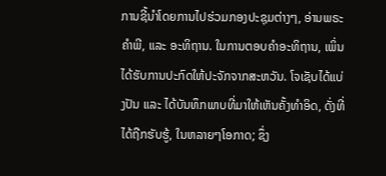ການຊີ້ນຳໂດຍການໄປຮ່ວມກອງປະຊຸມຕ່າງໆ, ອ່ານພຣະຄຳພີ, ແລະ ອະທິຖານ. ໃນການຕອບຄຳອະທິຖານ, ເພິ່ນໄດ້ຮັບການປະກົດໃຫ້ປະຈັກຈາກສະຫວັນ. ໂຈເຊັບໄດ້ແບ່ງປັນ ແລະ ໄດ້ບັນທຶກພາບທີ່ມາໃຫ້ເຫັນຄັ້ງທຳອິດ, ດັ່ງທີ່ໄດ້ຖືກຮັບຮູ້, ໃນຫລາຍໆໂອກາດ; ຊຶ່ງ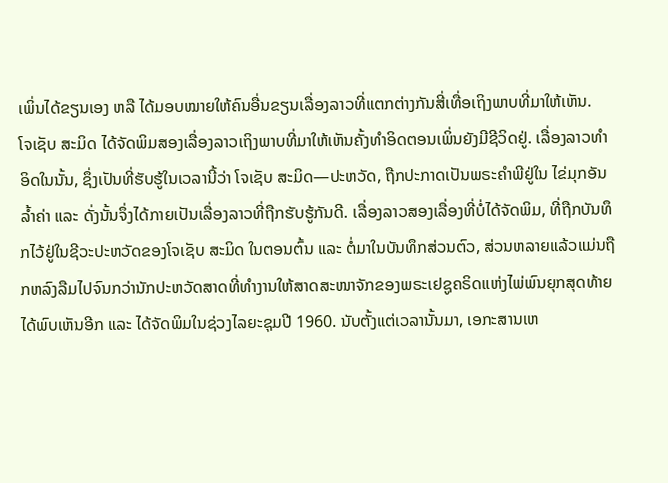ເພິ່ນໄດ້ຂຽນເອງ ຫລື ໄດ້ມອບໝາຍໃຫ້ຄົນອື່ນຂຽນເລື່ອງລາວທີ່ແຕກຕ່າງກັນສີ່ເທື່ອເຖິງພາບທີ່ມາໃຫ້ເຫັນ.
ໂຈເຊັບ ສະມິດ ໄດ້ຈັດພິມສອງເລື່ອງລາວເຖິງພາບທີ່ມາໃຫ້ເຫັນຄັ້ງທຳອິດຕອນເພິ່ນຍັງມີຊີວິດຢູ່. ເລື່ອງລາວທຳອິດໃນນັ້ນ, ຊຶ່ງເປັນທີ່ຮັບຮູ້ໃນເວລານີ້ວ່າ ໂຈເຊັບ ສະມິດ—ປະຫວັດ, ຖືກປະກາດເປັນພຣະຄຳພີຢູ່ໃນ ໄຂ່ມຸກອັນລ້ຳຄ່າ ແລະ ດັ່ງນັ້ນຈຶ່ງໄດ້ກາຍເປັນເລື່ອງລາວທີ່ຖືກຮັບຮູ້ກັນດີ. ເລື່ອງລາວສອງເລື່ອງທີ່ບໍ່ໄດ້ຈັດພິມ, ທີ່ຖືກບັນທຶກໄວ້ຢູ່ໃນຊີວະປະຫວັດຂອງໂຈເຊັບ ສະມິດ ໃນຕອນຕົ້ນ ແລະ ຕໍ່ມາໃນບັນທຶກສ່ວນຕົວ, ສ່ວນຫລາຍແລ້ວແມ່ນຖືກຫລົງລືມໄປຈົນກວ່ານັກປະຫວັດສາດທີ່ທຳງານໃຫ້ສາດສະໜາຈັກຂອງພຣະເຢຊູຄຣິດແຫ່ງໄພ່ພົນຍຸກສຸດທ້າຍ ໄດ້ພົບເຫັນອີກ ແລະ ໄດ້ຈັດພິມໃນຊ່ວງໄລຍະຊຸມປີ 1960. ນັບຕັ້ງແຕ່ເວລານັ້ນມາ, ເອກະສານເຫ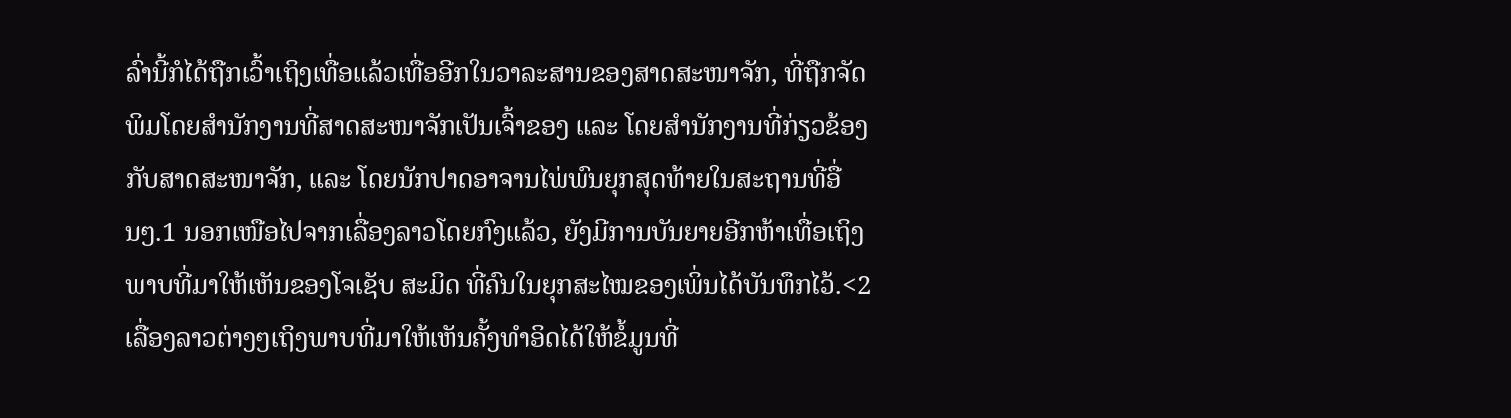ລົ່ານີ້ກໍໄດ້ຖືກເວົ້າເຖິງເທື່ອແລ້ວເທື່ອອີກໃນວາລະສານຂອງສາດສະໜາຈັກ, ທີ່ຖືກຈັດພິມໂດຍສຳນັກງານທີ່ສາດສະໜາຈັກເປັນເຈົ້າຂອງ ແລະ ໂດຍສຳນັກງານທີ່ກ່ຽວຂ້ອງກັບສາດສະໜາຈັກ, ແລະ ໂດຍນັກປາດອາຈານໄພ່ພົນຍຸກສຸດທ້າຍໃນສະຖານທີ່ອື່ນໆ.1 ນອກເໜືອໄປຈາກເລື່ອງລາວໂດຍກົງແລ້ວ, ຍັງມີການບັນຍາຍອີກຫ້າເທື່ອເຖິງພາບທີ່ມາໃຫ້ເຫັນຂອງໂຈເຊັບ ສະມິດ ທີ່ຄົນໃນຍຸກສະໄໝຂອງເພິ່ນໄດ້ບັນທຶກໄວ້.<2
ເລື່ອງລາວຕ່າງໆເຖິງພາບທີ່ມາໃຫ້ເຫັນຄັ້ງທຳອິດໄດ້ໃຫ້ຂໍ້ມູນທີ່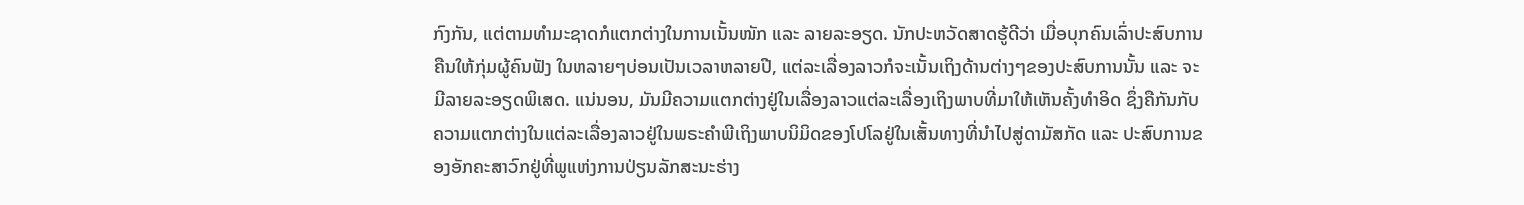ກົງກັນ, ແຕ່ຕາມທຳມະຊາດກໍແຕກຕ່າງໃນການເນັ້ນໜັກ ແລະ ລາຍລະອຽດ. ນັກປະຫວັດສາດຮູ້ດີວ່າ ເມື່ອບຸກຄົນເລົ່າປະສົບການຄືນໃຫ້ກຸ່ມຜູ້ຄົນຟັງ ໃນຫລາຍໆບ່ອນເປັນເວລາຫລາຍປີ, ແຕ່ລະເລື່ອງລາວກໍຈະເນັ້ນເຖິງດ້ານຕ່າງໆຂອງປະສົບການນັ້ນ ແລະ ຈະມີລາຍລະອຽດພິເສດ. ແນ່ນອນ, ມັນມີຄວາມແຕກຕ່າງຢູ່ໃນເລື່ອງລາວແຕ່ລະເລື່ອງເຖິງພາບທີ່ມາໃຫ້ເຫັນຄັ້ງທຳອິດ ຊຶ່ງຄືກັນກັບຄວາມແຕກຕ່າງໃນແຕ່ລະເລື່ອງລາວຢູ່ໃນພຣະຄຳພີເຖິງພາບນິມິດຂອງໂປໂລຢູ່ໃນເສັ້ນທາງທີ່ນຳໄປສູ່ດາມັສກັດ ແລະ ປະສົບການຂອງອັກຄະສາວົກຢູ່ທີ່ພູແຫ່ງການປ່ຽນລັກສະນະຮ່າງ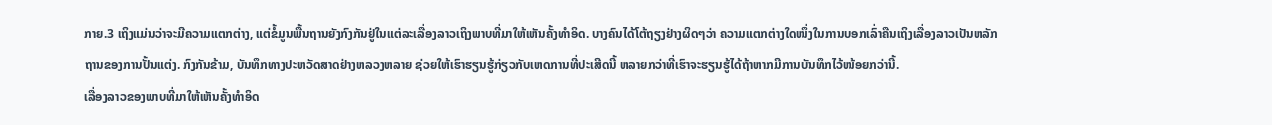ກາຍ.3 ເຖິງແມ່ນວ່າຈະມີຄວາມແຕກຕ່າງ, ແຕ່ຂໍ້ມູນພື້ນຖານຍັງກົງກັນຢູ່ໃນແຕ່ລະເລື່ອງລາວເຖິງພາບທີ່ມາໃຫ້ເຫັນຄັ້ງທຳອິດ. ບາງຄົນໄດ້ໂຕ້ຖຽງຢ່າງຜິດໆວ່າ ຄວາມແຕກຕ່າງໃດໜຶ່ງໃນການບອກເລົ່າຄືນເຖິງເລື່ອງລາວເປັນຫລັກຖານຂອງການປັ້ນແຕ່ງ. ກົງກັນຂ້າມ, ບັນທຶກທາງປະຫວັດສາດຢ່າງຫລວງຫລາຍ ຊ່ວຍໃຫ້ເຮົາຮຽນຮູ້ກ່ຽວກັບເຫດການທີ່ປະເສີດນີ້ ຫລາຍກວ່າທີ່ເຮົາຈະຮຽນຮູ້ໄດ້ຖ້າຫາກມີການບັນທຶກໄວ້ໜ້ອຍກວ່ານີ້.
ເລື່ອງລາວຂອງພາບທີ່ມາໃຫ້ເຫັນຄັ້ງທຳອິດ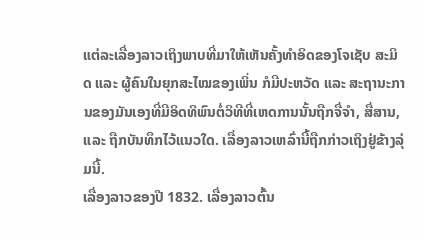ແຕ່ລະເລື່ອງລາວເຖິງພາບທີ່ມາໃຫ້ເຫັນຄັ້ງທຳອິດຂອງໂຈເຊັບ ສະມິດ ແລະ ຜູ້ຄົນໃນຍຸກສະໄໝຂອງເພິ່ນ ກໍມີປະຫວັດ ແລະ ສະຖານະການຂອງມັນເອງທີ່ມີອິດທິພົນຕໍ່ວິທີທີ່ເຫດການນັ້ນຖືກຈື່ຈຳ, ສື່ສານ, ແລະ ຖືກບັນທຶກໄວ້ແນວໃດ. ເລື່ອງລາວເຫລົ່ານີ້ຖືກກ່າວເຖິງຢູ່ຂ້າງລຸ່ມນີ້.
ເລື່ອງລາວຂອງປີ 1832. ເລື່ອງລາວຕົ້ນ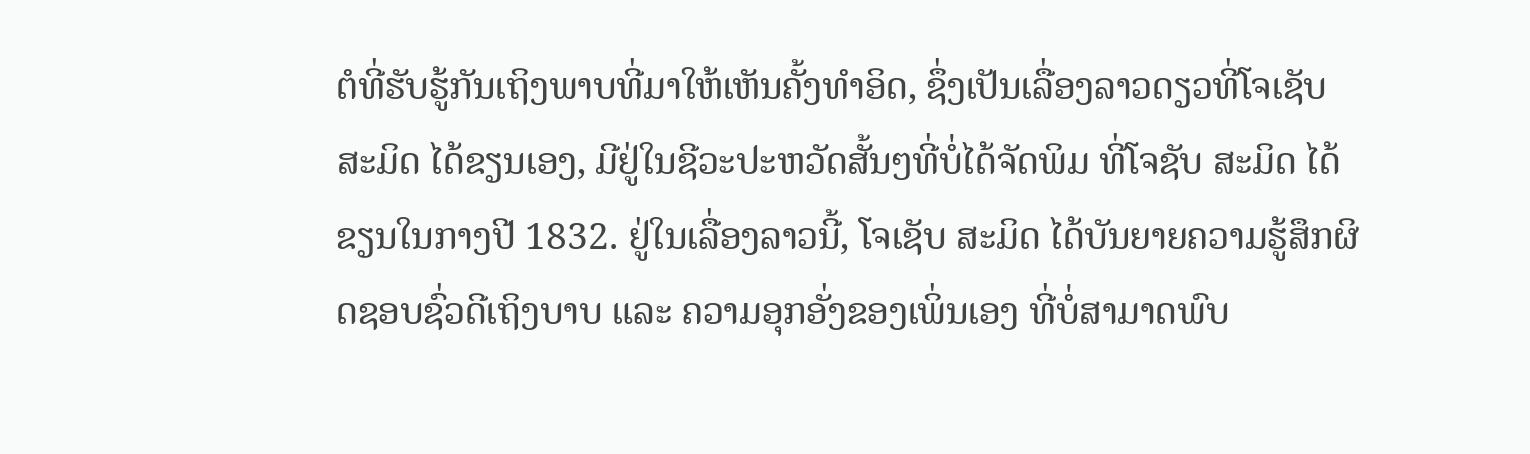ຕໍທີ່ຮັບຮູ້ກັນເຖິງພາບທີ່ມາໃຫ້ເຫັນຄັ້ງທຳອິດ, ຊຶ່ງເປັນເລື່ອງລາວດຽວທີ່ໂຈເຊັບ ສະມິດ ໄດ້ຂຽນເອງ, ມີຢູ່ໃນຊີວະປະຫວັດສັ້ນໆທີ່ບໍ່ໄດ້ຈັດພິມ ທີ່ໂຈຊັບ ສະມິດ ໄດ້ຂຽນໃນກາງປີ 1832. ຢູ່ໃນເລື່ອງລາວນີ້, ໂຈເຊັບ ສະມິດ ໄດ້ບັນຍາຍຄວາມຮູ້ສຶກຜິດຊອບຊົ່ວດີເຖິງບາບ ແລະ ຄວາມອຸກອັ່ງຂອງເພິ່ນເອງ ທີ່ບໍ່ສາມາດພົບ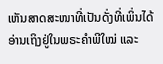ເຫັນສາດສະໜາທີ່ເປັນດັ່ງທີ່ເພິ່ນໄດ້ອ່ານເຖິງຢູ່ໃນພຣະຄຳພີໃໝ່ ແລະ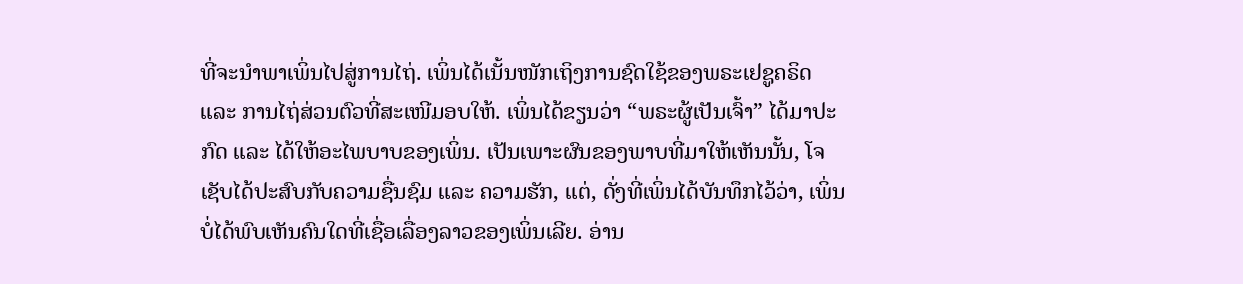ທີ່ຈະນຳພາເພິ່ນໄປສູ່ການໄຖ່. ເພິ່ນໄດ້ເນັ້ນໜັກເຖິງການຊົດໃຊ້ຂອງພຣະເຢຊູຄຣິດ ແລະ ການໄຖ່ສ່ວນຕົວທີ່ສະເໜີມອບໃຫ້. ເພິ່ນໄດ້ຂຽນວ່າ “ພຣະຜູ້ເປັນເຈົ້າ” ໄດ້ມາປະກົດ ແລະ ໄດ້ໃຫ້ອະໄພບາບຂອງເພິ່ນ. ເປັນເພາະຜົນຂອງພາບທີ່ມາໃຫ້ເຫັນນັ້ນ, ໂຈເຊັບໄດ້ປະສົບກັບຄວາມຊື່ນຊົມ ແລະ ຄວາມຮັກ, ແຕ່, ດັ່ງທີ່ເພິ່ນໄດ້ບັນທຶກໄວ້ວ່າ, ເພິ່ນບໍ່ໄດ້ພົບເຫັນຄົນໃດທີ່ເຊື່ອເລື່ອງລາວຂອງເພິ່ນເລີຍ. ອ່ານ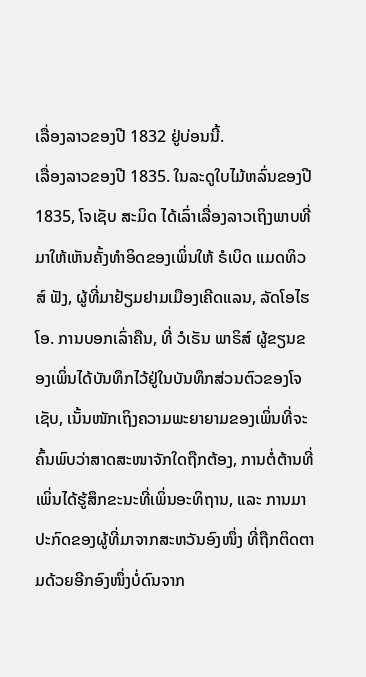ເລື່ອງລາວຂອງປີ 1832 ຢູ່ບ່ອນນີ້.
ເລື່ອງລາວຂອງປີ 1835. ໃນລະດູໃບໄມ້ຫລົ່ນຂອງປີ 1835, ໂຈເຊັບ ສະມິດ ໄດ້ເລົ່າເລື່ອງລາວເຖິງພາບທີ່ມາໃຫ້ເຫັນຄັ້ງທຳອິດຂອງເພິ່ນໃຫ້ ຣໍເບິດ ແມດທິວສ໌ ຟັງ, ຜູ້ທີ່ມາຢ້ຽມຢາມເມືອງເຄີດແລນ, ລັດໂອໄຮໂອ. ການບອກເລົ່າຄືນ, ທີ່ ວໍເຣັນ ພາຣິສ໌ ຜູ້ຂຽນຂອງເພິ່ນໄດ້ບັນທຶກໄວ້ຢູ່ໃນບັນທຶກສ່ວນຕົວຂອງໂຈເຊັບ, ເນັ້ນໜັກເຖິງຄວາມພະຍາຍາມຂອງເພິ່ນທີ່ຈະຄົ້ນພົບວ່າສາດສະໜາຈັກໃດຖືກຕ້ອງ, ການຕໍ່ຕ້ານທີ່ເພິ່ນໄດ້ຮູ້ສຶກຂະນະທີ່ເພິ່ນອະທິຖານ, ແລະ ການມາປະກົດຂອງຜູ້ທີ່ມາຈາກສະຫວັນອົງໜຶ່ງ ທີ່ຖືກຕິດຕາມດ້ວຍອີກອົງໜຶ່ງບໍ່ດົນຈາກ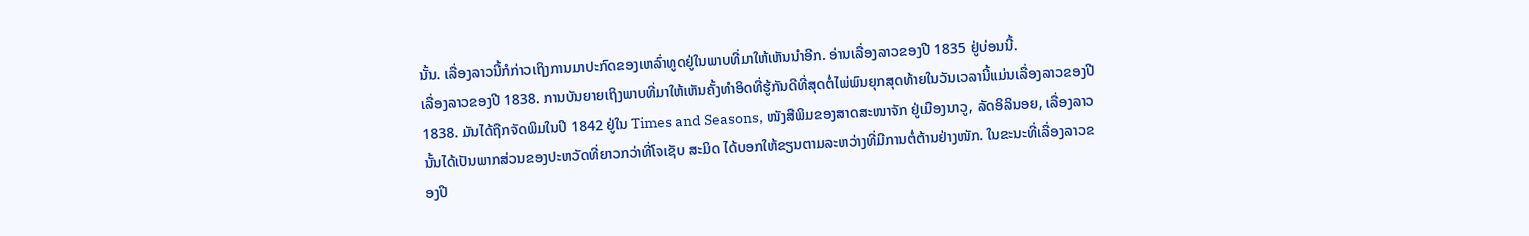ນັ້ນ. ເລື່ອງລາວນີ້ກໍກ່າວເຖິງການມາປະກົດຂອງເຫລົ່າທູດຢູ່ໃນພາບທີ່ມາໃຫ້ເຫັນນຳອີກ. ອ່ານເລື່ອງລາວຂອງປີ 1835 ຢູ່ບ່ອນນີ້.
ເລື່ອງລາວຂອງປີ 1838. ການບັນຍາຍເຖິງພາບທີ່ມາໃຫ້ເຫັນຄັ້ງທຳອິດທີ່ຮູ້ກັນດີທີ່ສຸດຕໍ່ໄພ່ພົນຍຸກສຸດທ້າຍໃນວັນເວລານີ້ແມ່ນເລື່ອງລາວຂອງປີ 1838. ມັນໄດ້ຖືກຈັດພິມໃນປີ 1842 ຢູ່ໃນ Times and Seasons, ໜັງສືພິມຂອງສາດສະໜາຈັກ ຢູ່ເມືອງນາວູ, ລັດອິລິນອຍ, ເລື່ອງລາວນັ້ນໄດ້ເປັນພາກສ່ວນຂອງປະຫວັດທີ່ຍາວກວ່າທີ່ໂຈເຊັບ ສະມິດ ໄດ້ບອກໃຫ້ຂຽນຕາມລະຫວ່າງທີ່ມີການຕໍ່ຕ້ານຢ່າງໜັກ. ໃນຂະນະທີ່ເລື່ອງລາວຂອງປີ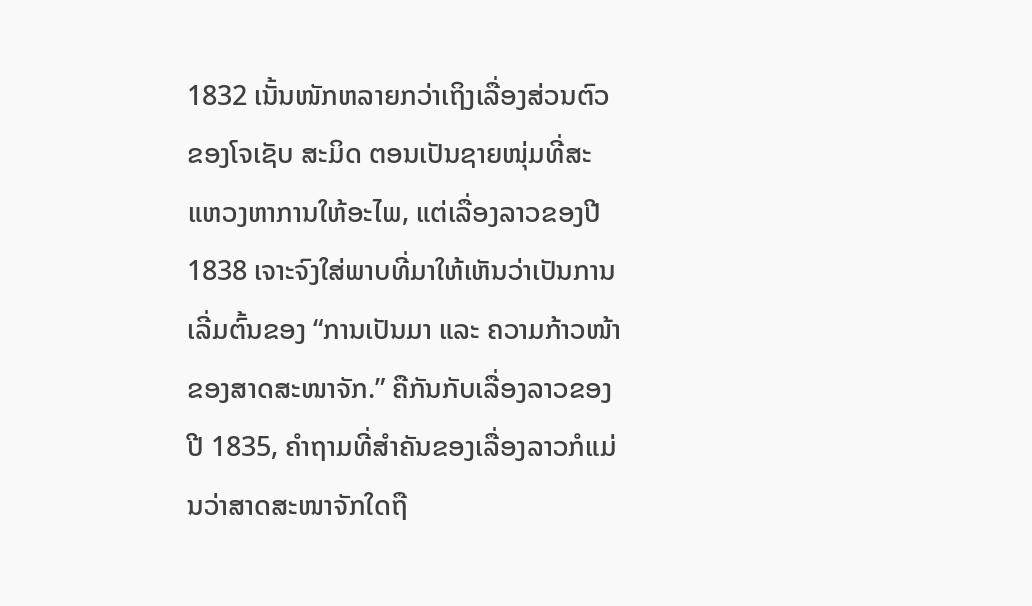1832 ເນັ້ນໜັກຫລາຍກວ່າເຖິງເລື່ອງສ່ວນຕົວຂອງໂຈເຊັບ ສະມິດ ຕອນເປັນຊາຍໜຸ່ມທີ່ສະແຫວງຫາການໃຫ້ອະໄພ, ແຕ່ເລື່ອງລາວຂອງປີ 1838 ເຈາະຈົງໃສ່ພາບທີ່ມາໃຫ້ເຫັນວ່າເປັນການເລີ່ມຕົ້ນຂອງ “ການເປັນມາ ແລະ ຄວາມກ້າວໜ້າຂອງສາດສະໜາຈັກ.” ຄືກັນກັບເລື່ອງລາວຂອງປີ 1835, ຄຳຖາມທີ່ສຳຄັນຂອງເລື່ອງລາວກໍແມ່ນວ່າສາດສະໜາຈັກໃດຖື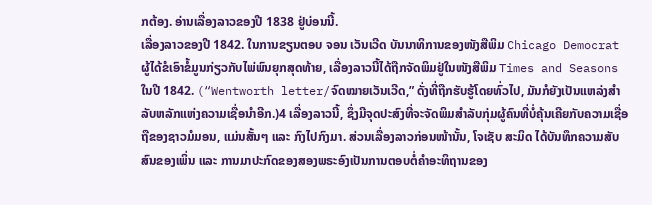ກຕ້ອງ. ອ່ານເລື່ອງລາວຂອງປີ 1838 ຢູ່ບ່ອນນີ້.
ເລື່ອງລາວຂອງປີ 1842. ໃນການຂຽນຕອບ ຈອນ ເວັນເວີດ ບັນນາທິການຂອງໜັງສືພິມ Chicago Democrat ຜູ້ໄດ້ຂໍເອົາຂໍ້ມູນກ່ຽວກັບໄພ່ພົນຍຸກສຸດທ້າຍ, ເລື່ອງລາວນີ້ໄດ້ຖືກຈັດພິມຢູ່ໃນໜັງສືພິມ Times and Seasons ໃນປີ 1842. (“Wentworth letter/ຈົດໝາຍເວັນເວີດ,” ດັ່ງທີ່ຖືກຮັບຮູ້ໂດຍທົ່ວໄປ, ມັນກໍຍັງເປັນແຫລ່ງສຳລັບຫລັກແຫ່ງຄວາມເຊື່ອນຳອີກ.)4 ເລື່ອງລາວນີ້, ຊຶ່ງມີຈຸດປະສົງທີ່ຈະຈັດພິມສຳລັບກຸ່ມຜູ້ຄົນທີ່ບໍ່ຄຸ້ນເຄີຍກັບຄວາມເຊື່ອຖືຂອງຊາວມໍມອນ, ແມ່ນສັ້ນໆ ແລະ ກົງໄປກົງມາ. ສ່ວນເລື່ອງລາວກ່ອນໜ້ານັ້ນ, ໂຈເຊັບ ສະມິດ ໄດ້ບັນທຶກຄວາມສັບສົນຂອງເພິ່ນ ແລະ ການມາປະກົດຂອງສອງພຣະອົງເປັນການຕອບຕໍ່ຄຳອະທິຖານຂອງ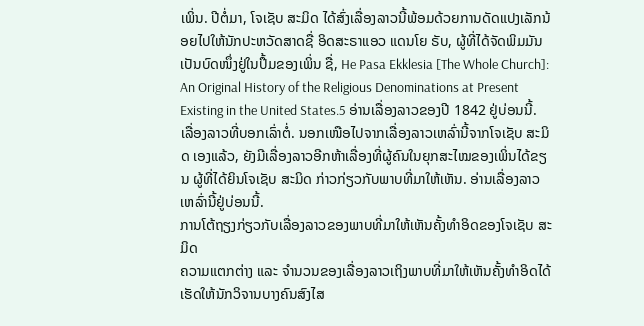ເພິ່ນ. ປີຕໍ່ມາ, ໂຈເຊັບ ສະມິດ ໄດ້ສົ່ງເລື່ອງລາວນີ້ພ້ອມດ້ວຍການດັດແປງເລັກນ້ອຍໄປໃຫ້ນັກປະຫວັດສາດຊື່ ອິດສະຣາແອວ ແດນໂຍ ຣັບ, ຜູ້ທີ່ໄດ້ຈັດພິມມັນເປັນບົດໜຶ່ງຢູ່ໃນປຶ້ມຂອງເພິ່ນ ຊື່, He Pasa Ekklesia [The Whole Church]: An Original History of the Religious Denominations at Present Existing in the United States.5 ອ່ານເລື່ອງລາວຂອງປີ 1842 ຢູ່ບ່ອນນີ້.
ເລື່ອງລາວທີ່ບອກເລົ່າຕໍ່. ນອກເໜືອໄປຈາກເລື່ອງລາວເຫລົ່ານີ້ຈາກໂຈເຊັບ ສະມິດ ເອງແລ້ວ, ຍັງມີເລື່ອງລາວອີກຫ້າເລື່ອງທີ່ຜູ້ຄົນໃນຍຸກສະໄໝຂອງເພິ່ນໄດ້ຂຽນ ຜູ້ທີ່ໄດ້ຍິນໂຈເຊັບ ສະມິດ ກ່າວກ່ຽວກັບພາບທີ່ມາໃຫ້ເຫັນ. ອ່ານເລື່ອງລາວເຫລົ່ານີ້ຢູ່ບ່ອນນີ້.
ການໂຕ້ຖຽງກ່ຽວກັບເລື່ອງລາວຂອງພາບທີ່ມາໃຫ້ເຫັນຄັ້ງທຳອິດຂອງໂຈເຊັບ ສະມິດ
ຄວາມແຕກຕ່າງ ແລະ ຈຳນວນຂອງເລື່ອງລາວເຖິງພາບທີ່ມາໃຫ້ເຫັນຄັ້ງທຳອິດໄດ້ເຮັດໃຫ້ນັກວິຈານບາງຄົນສົງໄສ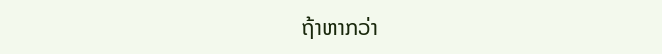ຖ້າຫາກວ່າ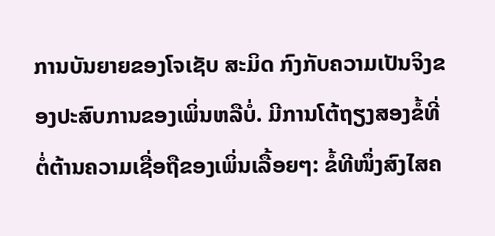ການບັນຍາຍຂອງໂຈເຊັບ ສະມິດ ກົງກັບຄວາມເປັນຈິງຂອງປະສົບການຂອງເພິ່ນຫລືບໍ່. ມີການໂຕ້ຖຽງສອງຂໍ້ທີ່ຕໍ່ຕ້ານຄວາມເຊື່ອຖືຂອງເພິ່ນເລື້ອຍໆ: ຂໍ້ທີໜຶ່ງສົງໄສຄ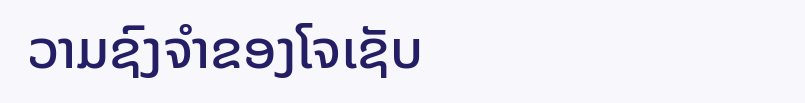ວາມຊົງຈຳຂອງໂຈເຊັບ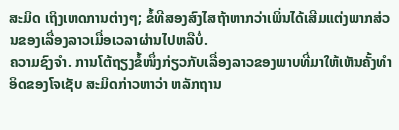ສະມິດ ເຖິງເຫດການຕ່າງໆ; ຂໍ້ທີສອງສົງໄສຖ້າຫາກວ່າເພິ່ນໄດ້ເສີມແຕ່ງພາກສ່ວນຂອງເລື່ອງລາວເມື່ອເວລາຜ່ານໄປຫລືບໍ່.
ຄວາມຊົງຈຳ. ການໂຕ້ຖຽງຂໍ້ໜຶ່ງກ່ຽວກັບເລື່ອງລາວຂອງພາບທີ່ມາໃຫ້ເຫັນຄັ້ງທຳອິດຂອງໂຈເຊັບ ສະມິດກ່າວຫາວ່າ ຫລັກຖານ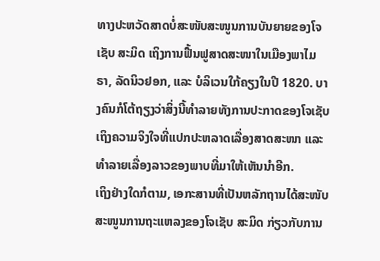ທາງປະຫວັດສາດບໍ່ສະໜັບສະໜູນການບັນຍາຍຂອງໂຈເຊັບ ສະມິດ ເຖິງການຟື້ນຟູສາດສະໜາໃນເມືອງພາໄມຣາ, ລັດນິວຢອກ, ແລະ ບໍລິເວນໃກ້ຄຽງໃນປີ 1820. ບາງຄົນກໍໂຕ້ຖຽງວ່າສິ່ງນີ້ທຳລາຍທັງການປະກາດຂອງໂຈເຊັບ ເຖິງຄວາມຈິງໃຈທີ່ແປກປະຫລາດເລື່ອງສາດສະໜາ ແລະ ທຳລາຍເລື່ອງລາວຂອງພາບທີ່ມາໃຫ້ເຫັນນຳອີກ.
ເຖິງຢ່າງໃດກໍຕາມ, ເອກະສານທີ່ເປັນຫລັກຖານໄດ້ສະໜັບສະໜູນການຖະແຫລງຂອງໂຈເຊັບ ສະມິດ ກ່ຽວກັບການ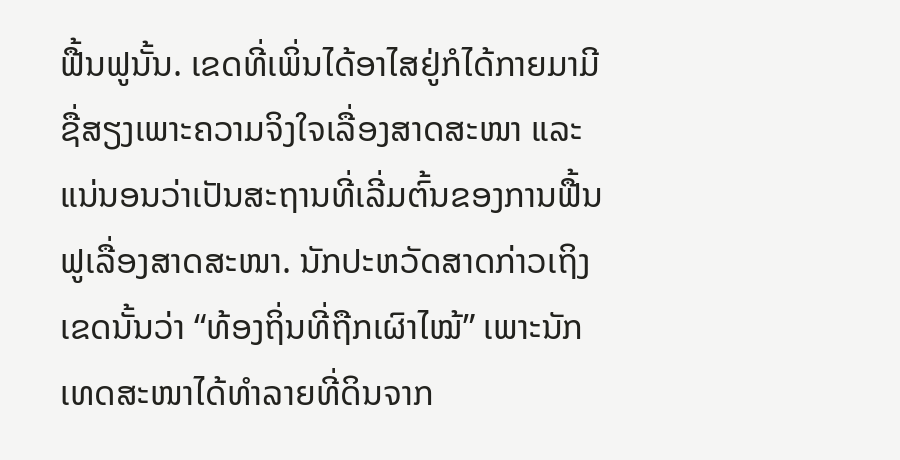ຟື້ນຟູນັ້ນ. ເຂດທີ່ເພິ່ນໄດ້ອາໄສຢູ່ກໍໄດ້ກາຍມາມີຊື່ສຽງເພາະຄວາມຈິງໃຈເລື່ອງສາດສະໜາ ແລະ ແນ່ນອນວ່າເປັນສະຖານທີ່ເລີ່ມຕົ້ນຂອງການຟື້ນຟູເລື່ອງສາດສະໜາ. ນັກປະຫວັດສາດກ່າວເຖິງເຂດນັ້ນວ່າ “ທ້ອງຖິ່ນທີ່ຖືກເຜົາໄໝ້” ເພາະນັກເທດສະໜາໄດ້ທຳລາຍທີ່ດິນຈາກ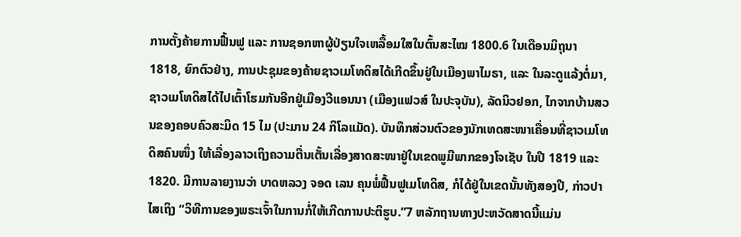ການຕັ້ງຄ້າຍການຟື້ນຟູ ແລະ ການຊອກຫາຜູ້ປ່ຽນໃຈເຫລື້ອມໃສໃນຕົ້ນສະໄໝ 1800.6 ໃນເດືອນມິຖຸນາ 1818, ຍົກຕົວຢ່າງ, ການປະຊຸມຂອງຄ້າຍຊາວເມໂທດິສໄດ້ເກີດຂຶ້ນຢູ່ໃນເມືອງພາໄມຣາ, ແລະ ໃນລະດູແລ້ງຕໍ່ມາ, ຊາວເມໂທດິສໄດ້ໄປເຕົ້າໂຮມກັນອີກຢູ່ເມືອງວີແອນນາ (ເມືອງແຟວສ໌ ໃນປະຈຸບັນ), ລັດນິວຢອກ, ໄກຈາກບ້ານສວນຂອງຄອບຄົວສະມິດ 15 ໄມ (ປະມານ 24 ກິໂລແມັດ). ບັນທຶກສ່ວນຕົວຂອງນັກເທດສະໜາເຄື່ອນທີ່ຊາວເມໂທດິສຄົນໜຶ່ງ ໃຫ້ເລື່ອງລາວເຖິງຄວາມຕື່ນເຕັ້ນເລື່ອງສາດສະໜາຢູ່ໃນເຂດພູມີພາກຂອງໂຈເຊັບ ໃນປີ 1819 ແລະ 1820. ມີການລາຍງານວ່າ ບາດຫລວງ ຈອດ ເລນ ຄຸນພໍ່ຟື້ນຟູເມໂທດິສ, ກໍໄດ້ຢູ່ໃນເຂດນັ້ນທັງສອງປີ, ກ່າວປາໄສເຖິງ “ວິທີການຂອງພຣະເຈົ້າໃນການກໍ່ໃຫ້ເກີດການປະຕິຮູບ.”7 ຫລັກຖານທາງປະຫວັດສາດນີ້ແມ່ນ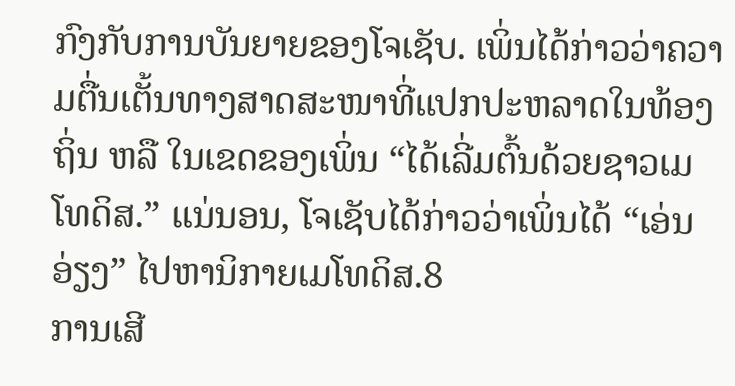ກົງກັບການບັນຍາຍຂອງໂຈເຊັບ. ເພິ່ນໄດ້ກ່າວວ່າຄວາມຕື່ນເຕັ້ນທາງສາດສະໜາທີ່ແປກປະຫລາດໃນທ້ອງຖິ່ນ ຫລື ໃນເຂດຂອງເພິ່ນ “ໄດ້ເລີ່ມຕົ້ນດ້ວຍຊາວເມໂທດິສ.” ແນ່ນອນ, ໂຈເຊັບໄດ້ກ່າວວ່າເພິ່ນໄດ້ “ເອ່ນອ່ຽງ” ໄປຫານິກາຍເມໂທດິສ.8
ການເສີ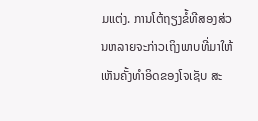ມແຕ່ງ. ການໂຕ້ຖຽງຂໍ້ທີສອງສ່ວນຫລາຍຈະກ່າວເຖິງພາບທີ່ມາໃຫ້ເຫັນຄັ້ງທຳອິດຂອງໂຈເຊັບ ສະ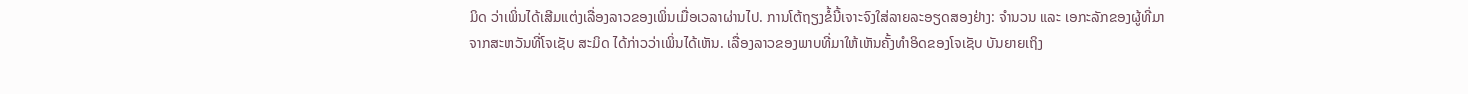ມິດ ວ່າເພິ່ນໄດ້ເສີມແຕ່ງເລື່ອງລາວຂອງເພິ່ນເມື່ອເວລາຜ່ານໄປ. ການໂຕ້ຖຽງຂໍ້ນີ້ເຈາະຈົງໃສ່ລາຍລະອຽດສອງຢ່າງ: ຈຳນວນ ແລະ ເອກະລັກຂອງຜູ້ທີ່ມາຈາກສະຫວັນທີ່ໂຈເຊັບ ສະມິດ ໄດ້ກ່າວວ່າເພິ່ນໄດ້ເຫັນ. ເລື່ອງລາວຂອງພາບທີ່ມາໃຫ້ເຫັນຄັ້ງທຳອິດຂອງໂຈເຊັບ ບັນຍາຍເຖິງ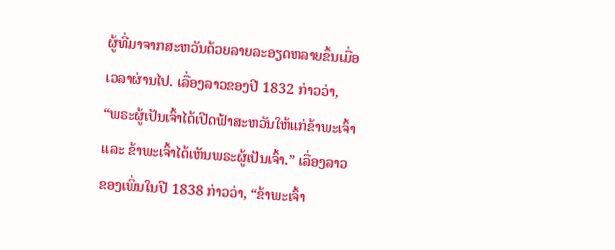ຜູ້ທີ່ມາຈາກສະຫວັນດ້ວຍລາຍລະອຽດຫລາຍຂຶ້ນເມື່ອເວລາຜ່ານໄປ. ເລື່ອງລາວຂອງປີ 1832 ກ່າວວ່າ, “ພຣະຜູ້ເປັນເຈົ້າໄດ້ເປີດຟ້າສະຫວັນໃຫ້ແກ່ຂ້າພະເຈົ້າ ແລະ ຂ້າພະເຈົ້າໄດ້ເຫັນພຣະຜູ້ເປັນເຈົ້າ.” ເລື່ອງລາວຂອງເພິ່ນໃນປີ 1838 ກ່າວວ່າ, “ຂ້າພະເຈົ້າ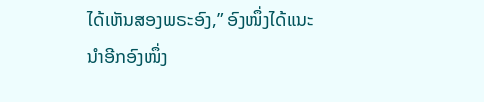ໄດ້ເຫັນສອງພຣະອົງ,” ອົງໜຶ່ງໄດ້ແນະນຳອີກອົງໜຶ່ງ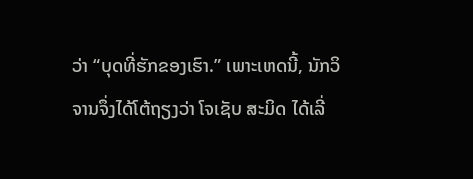ວ່າ “ບຸດທີ່ຮັກຂອງເຮົາ.” ເພາະເຫດນີ້, ນັກວິຈານຈຶ່ງໄດ້ໂຕ້ຖຽງວ່າ ໂຈເຊັບ ສະມິດ ໄດ້ເລີ່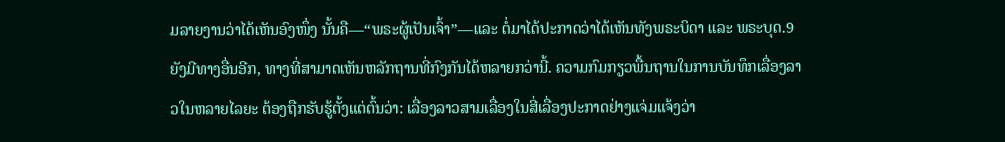ມລາຍງານວ່າໄດ້ເຫັນອົງໜຶ່ງ ນັ້ນຄື—“ພຣະຜູ້ເປັນເຈົ້າ”—ແລະ ຕໍ່ມາໄດ້ປະກາດວ່າໄດ້ເຫັນທັງພຣະບິດາ ແລະ ພຣະບຸດ.9
ຍັງມີທາງອື່ນອີກ, ທາງທີ່ສາມາດເຫັນຫລັກຖານທີ່ກົງກັນໄດ້ຫລາຍກວ່ານີ້. ຄວາມກົມກຽວພື້ນຖານໃນການບັນທຶກເລື່ອງລາວໃນຫລາຍໄລຍະ ຕ້ອງຖືກຮັບຮູ້ຕັ້ງແຕ່ຕົ້ນວ່າ: ເລື່ອງລາວສາມເລື່ອງໃນສີ່ເລື່ອງປະກາດຢ່າງແຈ່ມແຈ້ງວ່າ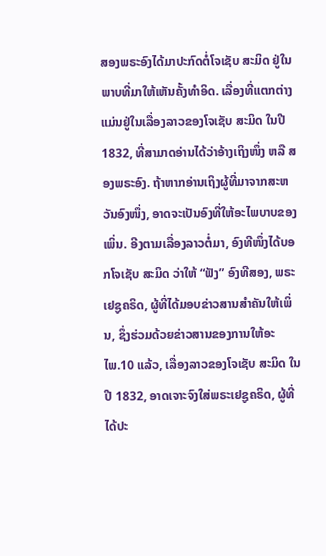ສອງພຣະອົງໄດ້ມາປະກົດຕໍ່ໂຈເຊັບ ສະມິດ ຢູ່ໃນພາບທີ່ມາໃຫ້ເຫັນຄັ້ງທຳອິດ. ເລື່ອງທີ່ແຕກຕ່າງແມ່ນຢູ່ໃນເລື່ອງລາວຂອງໂຈເຊັບ ສະມິດ ໃນປີ 1832, ທີ່ສາມາດອ່ານໄດ້ວ່າອ້າງເຖິງໜຶ່ງ ຫລື ສອງພຣະອົງ. ຖ້າຫາກອ່ານເຖິງຜູ້ທີ່ມາຈາກສະຫວັນອົງໜຶ່ງ, ອາດຈະເປັນອົງທີ່ໃຫ້ອະໄພບາບຂອງເພິ່ນ. ອີງຕາມເລື່ອງລາວຕໍ່ມາ, ອົງທີໜຶ່ງໄດ້ບອກໂຈເຊັບ ສະມິດ ວ່າໃຫ້ “ຟັງ” ອົງທີສອງ, ພຣະເຢຊູຄຣິດ, ຜູ້ທີ່ໄດ້ມອບຂ່າວສານສຳຄັນໃຫ້ເພິ່ນ, ຊຶ່ງຮ່ວມດ້ວຍຂ່າວສານຂອງການໃຫ້ອະໄພ.10 ແລ້ວ, ເລື່ອງລາວຂອງໂຈເຊັບ ສະມິດ ໃນປີ 1832, ອາດເຈາະຈົງໃສ່ພຣະເຢຊູຄຣິດ, ຜູ້ທີ່ໄດ້ປະ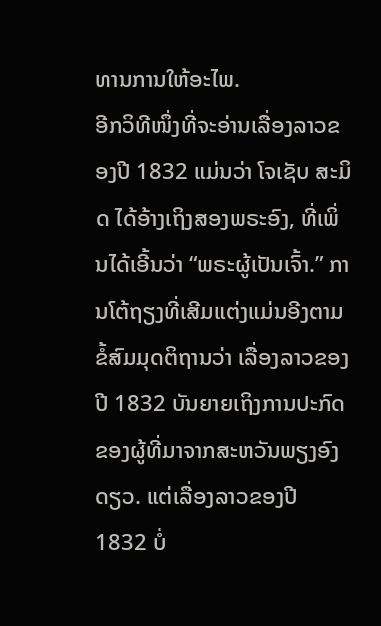ທານການໃຫ້ອະໄພ.
ອີກວິທີໜຶ່ງທີ່ຈະອ່ານເລື່ອງລາວຂອງປີ 1832 ແມ່ນວ່າ ໂຈເຊັບ ສະມິດ ໄດ້ອ້າງເຖິງສອງພຣະອົງ, ທີ່ເພິ່ນໄດ້ເອີ້ນວ່າ “ພຣະຜູ້ເປັນເຈົ້າ.” ການໂຕ້ຖຽງທີ່ເສີມແຕ່ງແມ່ນອີງຕາມຂໍ້ສົມມຸດຕິຖານວ່າ ເລື່ອງລາວຂອງປີ 1832 ບັນຍາຍເຖິງການປະກົດຂອງຜູ້ທີ່ມາຈາກສະຫວັນພຽງອົງດຽວ. ແຕ່ເລື່ອງລາວຂອງປີ 1832 ບໍ່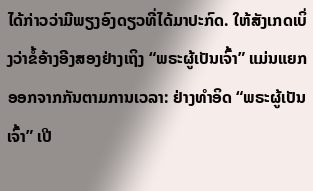ໄດ້ກ່າວວ່າມີພຽງອົງດຽວທີ່ໄດ້ມາປະກົດ. ໃຫ້ສັງເກດເບິ່ງວ່າຂໍ້ອ້າງອີງສອງຢ່າງເຖິງ “ພຣະຜູ້ເປັນເຈົ້າ” ແມ່ນແຍກອອກຈາກກັນຕາມການເວລາ: ຢ່າງທຳອິດ “ພຣະຜູ້ເປັນເຈົ້າ” ເປີ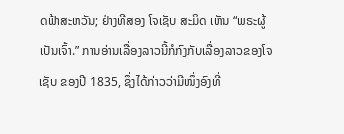ດຟ້າສະຫວັນ; ຢ່າງທີສອງ ໂຈເຊັບ ສະມິດ ເຫັນ “ພຣະຜູ້ເປັນເຈົ້າ.” ການອ່ານເລື່ອງລາວນີ້ກໍກົງກັບເລື່ອງລາວຂອງໂຈເຊັບ ຂອງປີ 1835, ຊຶ່ງໄດ້ກ່າວວ່າມີໜຶ່ງອົງທີ່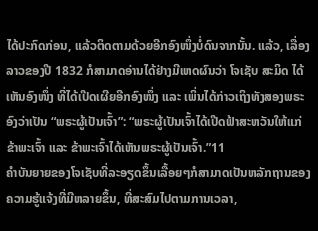ໄດ້ປະກົດກ່ອນ, ແລ້ວຕິດຕາມດ້ວຍອີກອົງໜຶ່ງບໍ່ດົນຈາກນັ້ນ. ແລ້ວ, ເລື່ອງລາວຂອງປີ 1832 ກໍສາມາດອ່ານໄດ້ຢ່າງມີເຫດຜົນວ່າ ໂຈເຊັບ ສະມິດ ໄດ້ເຫັນອົງໜຶ່ງ ທີ່ໄດ້ເປີດເຜີຍອີກອົງໜຶ່ງ ແລະ ເພິ່ນໄດ້ກ່າວເຖິງທັງສອງພຣະອົງວ່າເປັນ “ພຣະຜູ້ເປັນເຈົ້າ”: “ພຣະຜູ້ເປັນເຈົ້າໄດ້ເປີດຟ້າສະຫວັນໃຫ້ແກ່ຂ້າພະເຈົ້າ ແລະ ຂ້າພະເຈົ້າໄດ້ເຫັນພຣະຜູ້ເປັນເຈົ້າ.”11
ຄຳບັນຍາຍຂອງໂຈເຊັບທີ່ລະອຽດຂຶ້ນເລື້ອຍໆກໍສາມາດເປັນຫລັກຖານຂອງຄວາມຮູ້ແຈ້ງທີ່ມີຫລາຍຂຶ້ນ, ທີ່ສະສົມໄປຕາມການເວລາ,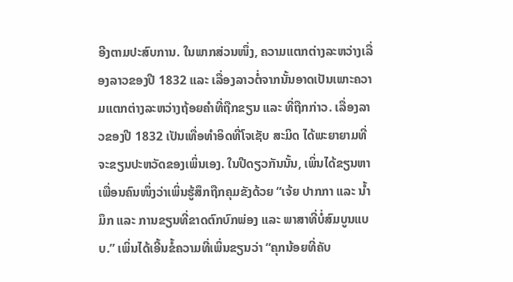ອີງຕາມປະສົບການ. ໃນພາກສ່ວນໜຶ່ງ, ຄວາມແຕກຕ່າງລະຫວ່າງເລື່ອງລາວຂອງປີ 1832 ແລະ ເລື່ອງລາວຕໍ່ຈາກນັ້ນອາດເປັນເພາະຄວາມແຕກຕ່າງລະຫວ່າງຖ້ອຍຄຳທີ່ຖືກຂຽນ ແລະ ທີ່ຖືກກ່າວ. ເລື່ອງລາວຂອງປີ 1832 ເປັນເທື່ອທຳອິດທີ່ໂຈເຊັບ ສະມິດ ໄດ້ພະຍາຍາມທີ່ຈະຂຽນປະຫວັດຂອງເພິ່ນເອງ. ໃນປີດຽວກັນນັ້ນ, ເພິ່ນໄດ້ຂຽນຫາເພື່ອນຄົນໜຶ່ງວ່າເພິ່ນຮູ້ສຶກຖືກຄຸມຂັງດ້ວຍ “ເຈ້ຍ ປາກກາ ແລະ ນ້ຳມຶກ ແລະ ການຂຽນທີ່ຂາດຕົກບົກພ່ອງ ແລະ ພາສາທີ່ບໍ່ສົມບູນແບບ.” ເພິ່ນໄດ້ເອີ້ນຂໍ້ຄວາມທີ່ເພິ່ນຂຽນວ່າ “ຄຸກນ້ອຍທີ່ຄັບ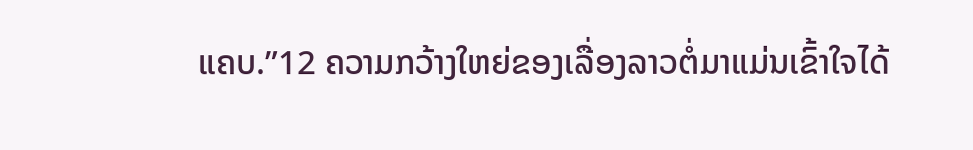ແຄບ.”12 ຄວາມກວ້າງໃຫຍ່ຂອງເລື່ອງລາວຕໍ່ມາແມ່ນເຂົ້າໃຈໄດ້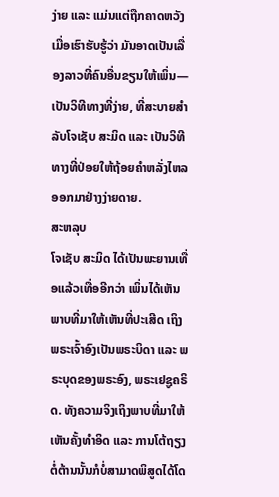ງ່າຍ ແລະ ແມ່ນແຕ່ຖືກຄາດຫວັງ ເມື່ອເຮົາຮັບຮູ້ວ່າ ມັນອາດເປັນເລື່ອງລາວທີ່ຄົນອື່ນຂຽນໃຫ້ເພິ່ນ—ເປັນວິທີທາງທີ່ງ່າຍ, ທີ່ສະບາຍສຳລັບໂຈເຊັບ ສະມິດ ແລະ ເປັນວິທີທາງທີ່ປ່ອຍໃຫ້ຖ້ອຍຄຳຫລັ່ງໄຫລອອກມາຢ່າງງ່າຍດາຍ.
ສະຫລຸບ
ໂຈເຊັບ ສະມິດ ໄດ້ເປັນພະຍານເທື່ອແລ້ວເທື່ອອີກວ່າ ເພິ່ນໄດ້ເຫັນພາບທີ່ມາໃຫ້ເຫັນທີ່ປະເສີດ ເຖິງພຣະເຈົ້າອົງເປັນພຣະບິດາ ແລະ ພຣະບຸດຂອງພຣະອົງ, ພຣະເຢຊູຄຣິດ. ທັງຄວາມຈິງເຖິງພາບທີ່ມາໃຫ້ເຫັນຄັ້ງທຳອິດ ແລະ ການໂຕ້ຖຽງຕໍ່ຕ້ານນັ້ນກໍບໍ່ສາມາດພິສູດໄດ້ໂດ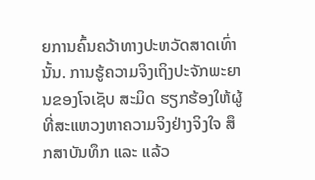ຍການຄົ້ນຄວ້າທາງປະຫວັດສາດເທົ່ານັ້ນ. ການຮູ້ຄວາມຈິງເຖິງປະຈັກພະຍານຂອງໂຈເຊັບ ສະມິດ ຮຽກຮ້ອງໃຫ້ຜູ້ທີ່ສະແຫວງຫາຄວາມຈິງຢ່າງຈິງໃຈ ສຶກສາບັນທຶກ ແລະ ແລ້ວ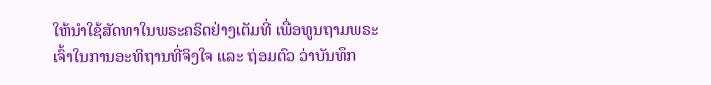ໃຫ້ນຳໃຊ້ສັດທາໃນພຣະຄຣິດຢ່າງເຕັມທີ່ ເພື່ອທູນຖາມພຣະເຈົ້າໃນການອະທິຖານທີ່ຈິງໃຈ ແລະ ຖ່ອມຕົວ ວ່າບັນທຶກ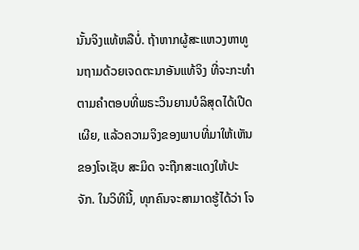ນັ້ນຈິງແທ້ຫລືບໍ່. ຖ້າຫາກຜູ້ສະແຫວງຫາທູນຖາມດ້ວຍເຈດຕະນາອັນແທ້ຈິງ ທີ່ຈະກະທຳຕາມຄຳຕອບທີ່ພຣະວິນຍານບໍລິສຸດໄດ້ເປີດເຜີຍ, ແລ້ວຄວາມຈິງຂອງພາບທີ່ມາໃຫ້ເຫັນຂອງໂຈເຊັບ ສະມິດ ຈະຖືກສະແດງໃຫ້ປະຈັກ. ໃນວິທີນີ້, ທຸກຄົນຈະສາມາດຮູ້ໄດ້ວ່າ ໂຈ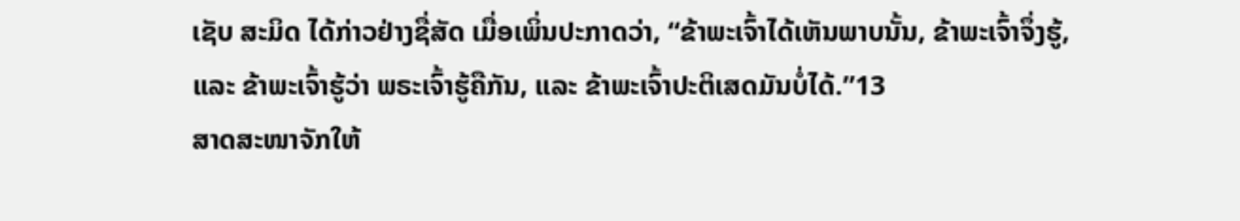ເຊັບ ສະມິດ ໄດ້ກ່າວຢ່າງຊື່ສັດ ເມື່ອເພິ່ນປະກາດວ່າ, “ຂ້າພະເຈົ້າໄດ້ເຫັນພາບນັ້ນ, ຂ້າພະເຈົ້າຈຶ່ງຮູ້, ແລະ ຂ້າພະເຈົ້າຮູ້ວ່າ ພຣະເຈົ້າຮູ້ຄືກັນ, ແລະ ຂ້າພະເຈົ້າປະຕິເສດມັນບໍ່ໄດ້.”13
ສາດສະໜາຈັກໃຫ້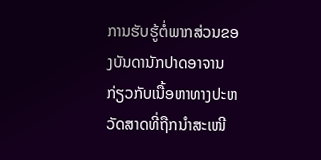ການຮັບຮູ້ຕໍ່ພາກສ່ວນຂອງບັນດານັກປາດອາຈານກ່ຽວກັບເນື້ອຫາທາງປະຫວັດສາດທີ່ຖືກນຳສະເໜີ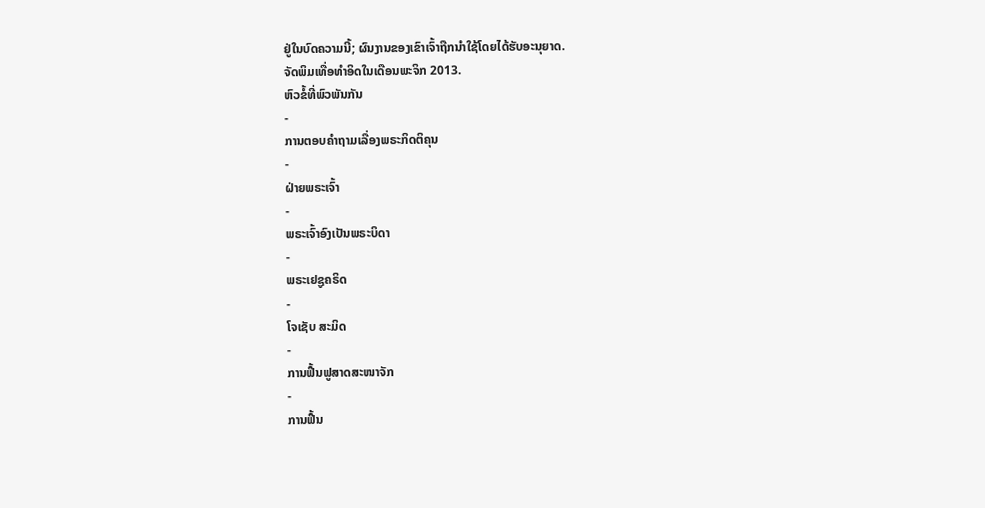ຢູ່ໃນບົດຄວາມນີ້; ຜົນງານຂອງເຂົາເຈົ້າຖືກນຳໃຊ້ໂດຍໄດ້ຮັບອະນຸຍາດ.
ຈັດພິມເທື່ອທຳອິດໃນເດືອນພະຈິກ 2013.
ຫົວຂໍ້ທີ່ພົວພັນກັນ
-
ການຕອບຄຳຖາມເລື່ອງພຣະກິດຕິຄຸນ
-
ຝ່າຍພຣະເຈົ້າ
-
ພຣະເຈົ້າອົງເປັນພຣະບິດາ
-
ພຣະເຢຊູຄຣິດ
-
ໂຈເຊັບ ສະມິດ
-
ການຟື້ນຟູສາດສະໜາຈັກ
-
ການຟື້ນ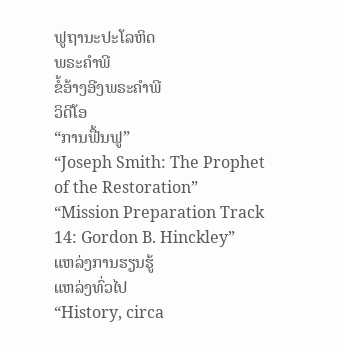ຟູຖານະປະໂລຫິດ
ພຣະຄຳພີ
ຂໍ້ອ້າງອີງພຣະຄຳພີ
ວິດີໂອ
“ການຟື້ນຟູ”
“Joseph Smith: The Prophet of the Restoration”
“Mission Preparation Track 14: Gordon B. Hinckley”
ແຫລ່ງການຮຽນຮູ້
ແຫລ່ງທົ່ວໄປ
“History, circa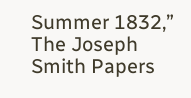Summer 1832,” The Joseph Smith Papers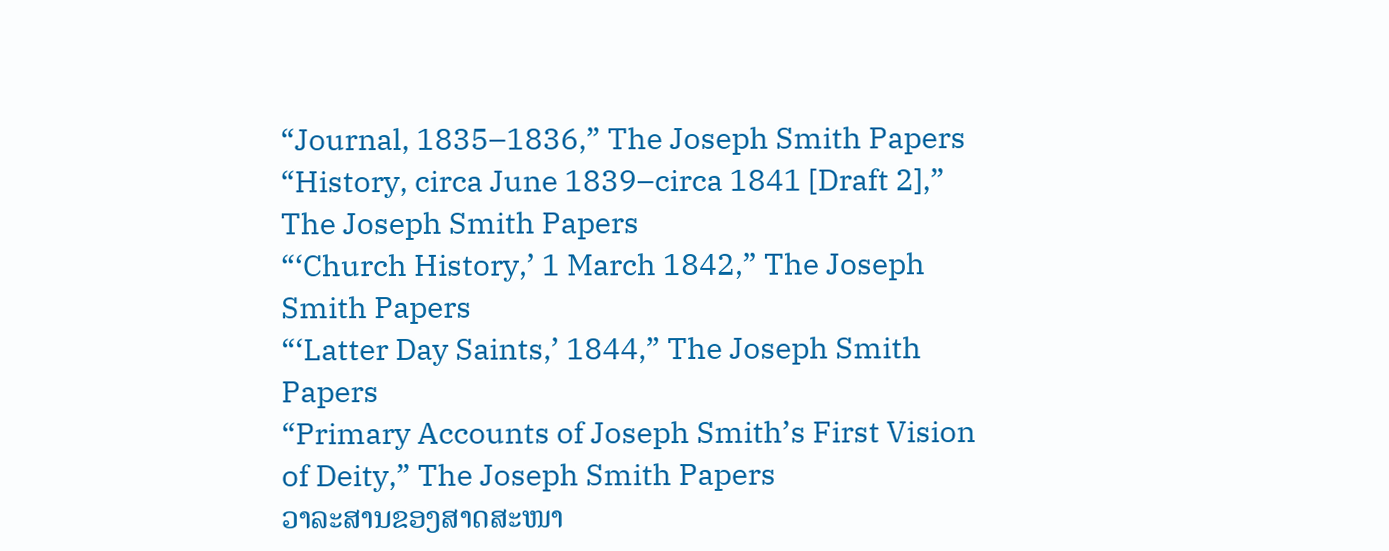“Journal, 1835–1836,” The Joseph Smith Papers
“History, circa June 1839–circa 1841 [Draft 2],” The Joseph Smith Papers
“‘Church History,’ 1 March 1842,” The Joseph Smith Papers
“‘Latter Day Saints,’ 1844,” The Joseph Smith Papers
“Primary Accounts of Joseph Smith’s First Vision of Deity,” The Joseph Smith Papers
ວາລະສານຂອງສາດສະໜາ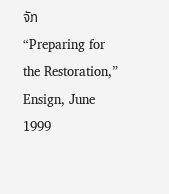ຈັກ
“Preparing for the Restoration,” Ensign, June 1999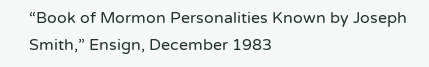“Book of Mormon Personalities Known by Joseph Smith,” Ensign, December 1983